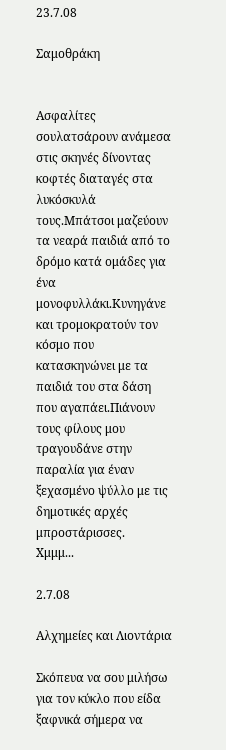23.7.08

Σαμοθράκη


Ασφαλίτες σουλατσάρουν ανάμεσα στις σκηνές δίνοντας κοφτές διαταγές στα λυκόσκυλά τους.Μπάτσοι μαζεύουν τα νεαρά παιδιά από το δρόμο κατά ομάδες για ένα μονοφυλλάκι.Κυνηγάνε και τρομοκρατούν τον κόσμο που κατασκηνώνει με τα παιδιά του στα δάση που αγαπάει.Πιάνουν τους φίλους μου τραγουδάνε στην παραλία για έναν ξεχασμένο ψύλλο με τις δημοτικές αρχές μπροστάρισσες.
Χμμμ...

2.7.08

Αλχημείες και Λιοντάρια

Σκόπευα να σου μιλήσω για τον κύκλο που είδα ξαφνικά σήμερα να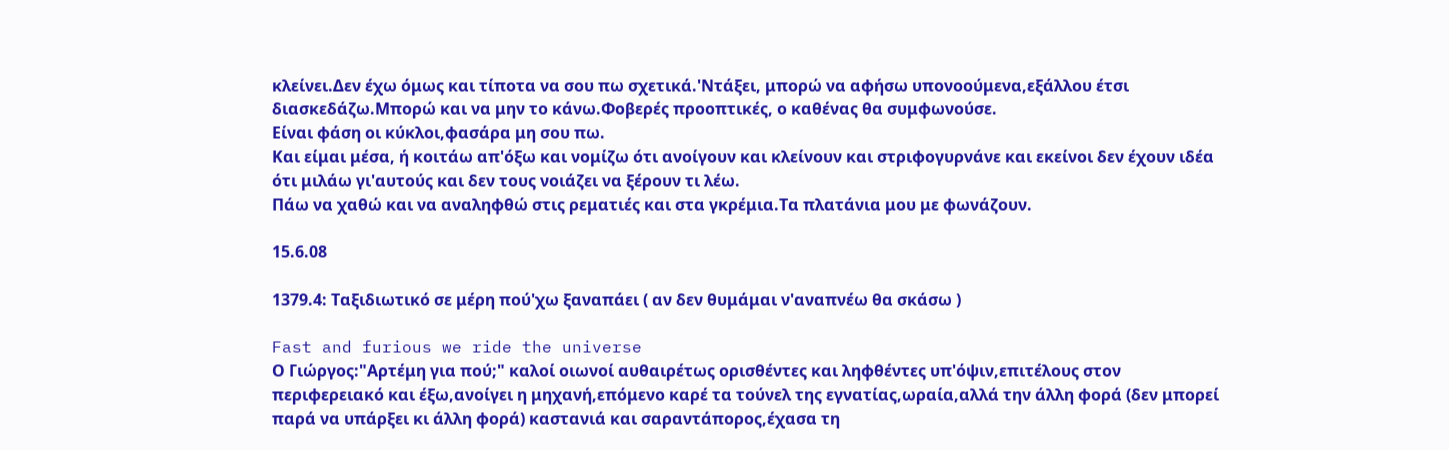κλείνει.Δεν έχω όμως και τίποτα να σου πω σχετικά.'Ντάξει, μπορώ να αφήσω υπονοούμενα,εξάλλου έτσι διασκεδάζω.Μπορώ και να μην το κάνω.Φοβερές προοπτικές, ο καθένας θα συμφωνούσε.
Είναι φάση οι κύκλοι,φασάρα μη σου πω.
Και είμαι μέσα, ή κοιτάω απ'όξω και νομίζω ότι ανοίγουν και κλείνουν και στριφογυρνάνε και εκείνοι δεν έχουν ιδέα ότι μιλάω γι'αυτούς και δεν τους νοιάζει να ξέρουν τι λέω.
Πάω να χαθώ και να αναληφθώ στις ρεματιές και στα γκρέμια.Τα πλατάνια μου με φωνάζουν.

15.6.08

1379.4: Ταξιδιωτικό σε μέρη πού'χω ξαναπάει ( αν δεν θυμάμαι ν'αναπνέω θα σκάσω )

Fast and furious we ride the universe
Ο Γιώργος:"Αρτέμη για πού;" καλοί οιωνοί αυθαιρέτως ορισθέντες και ληφθέντες υπ'όψιν,επιτέλους στον περιφερειακό και έξω,ανοίγει η μηχανή,επόμενο καρέ τα τούνελ της εγνατίας,ωραία,αλλά την άλλη φορά (δεν μπορεί παρά να υπάρξει κι άλλη φορά) καστανιά και σαραντάπορος,έχασα τη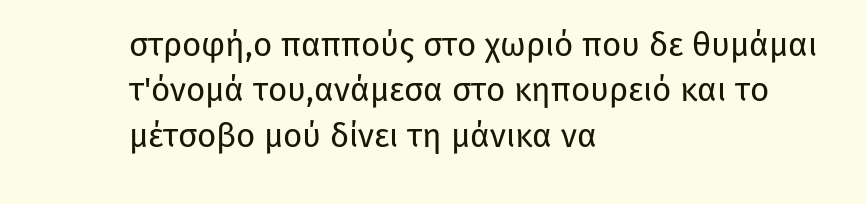στροφή,ο παππούς στο χωριό που δε θυμάμαι τ'όνομά του,ανάμεσα στο κηπουρειό και το μέτσοβο μού δίνει τη μάνικα να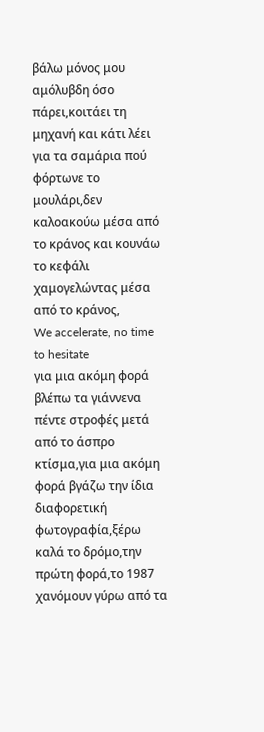βάλω μόνος μου αμόλυβδη όσο πάρει,κοιτάει τη μηχανή και κάτι λέει για τα σαμάρια πού φόρτωνε το μουλάρι,δεν καλοακούω μέσα από το κράνος και κουνάω το κεφάλι χαμογελώντας μέσα από το κράνος,
We accelerate, no time to hesitate
για μια ακόμη φορά βλέπω τα γιάννενα πέντε στροφές μετά από το άσπρο κτίσμα,για μια ακόμη φορά βγάζω την ίδια διαφορετική φωτογραφία,ξέρω καλά το δρόμο,την πρώτη φορά,το 1987 χανόμουν γύρω από τα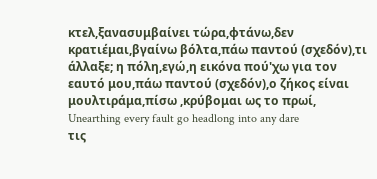κτελ,ξανασυμβαίνει τώρα,φτάνω,δεν κρατιέμαι,βγαίνω βόλτα,πάω παντού (σχεδόν),τι άλλαξε; η πόλη,εγώ,η εικόνα πού'χω για τον εαυτό μου,πάω παντού (σχεδόν),ο ζήκος είναι μουλτιράμα,πίσω ,κρύβομαι ως το πρωί,
Unearthing every fault go headlong into any dare
τις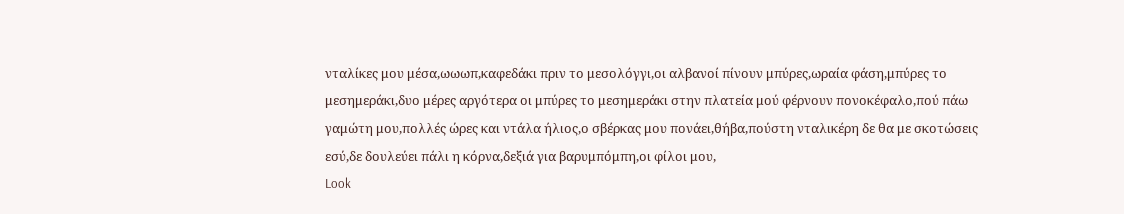νταλίκες μου μέσα,ωωωπ,καφεδάκι πριν το μεσολόγγι,οι αλβανοί πίνουν μπύρες,ωραία φάση,μπύρες το μεσημεράκι,δυο μέρες αργότερα οι μπύρες το μεσημεράκι στην πλατεία μού φέρνουν πονοκέφαλο,πού πάω γαμώτη μου,πολλές ώρες και ντάλα ήλιος,ο σβέρκας μου πονάει,θήβα,πούστη νταλικέρη δε θα με σκοτώσεις εσύ,δε δουλεύει πάλι η κόρνα,δεξιά για βαρυμπόμπη,οι φίλοι μου,
Look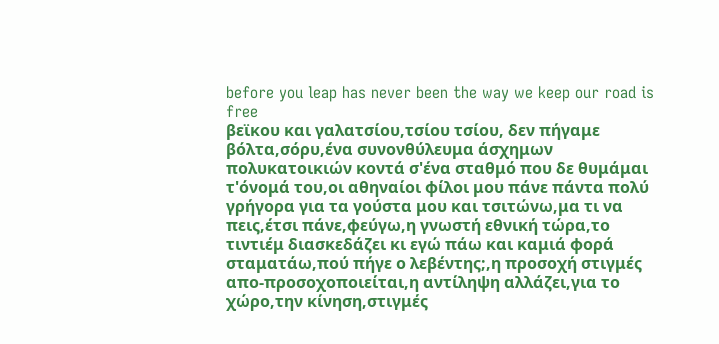before you leap has never been the way we keep our road is free
βεϊκου και γαλατσίου,τσίου τσίου, δεν πήγαμε βόλτα,σόρυ,ένα συνονθύλευμα άσχημων πολυκατοικιών κοντά σ'ένα σταθμό που δε θυμάμαι τ'όνομά του,οι αθηναίοι φίλοι μου πάνε πάντα πολύ γρήγορα για τα γούστα μου και τσιτώνω,μα τι να πεις,έτσι πάνε,φεύγω,η γνωστή εθνική τώρα,το τιντιέμ διασκεδάζει κι εγώ πάω και καμιά φορά σταματάω,πού πήγε ο λεβέντης;,η προσοχή στιγμές απο-προσοχοποιείται,η αντίληψη αλλάζει,για το χώρο,την κίνηση,στιγμές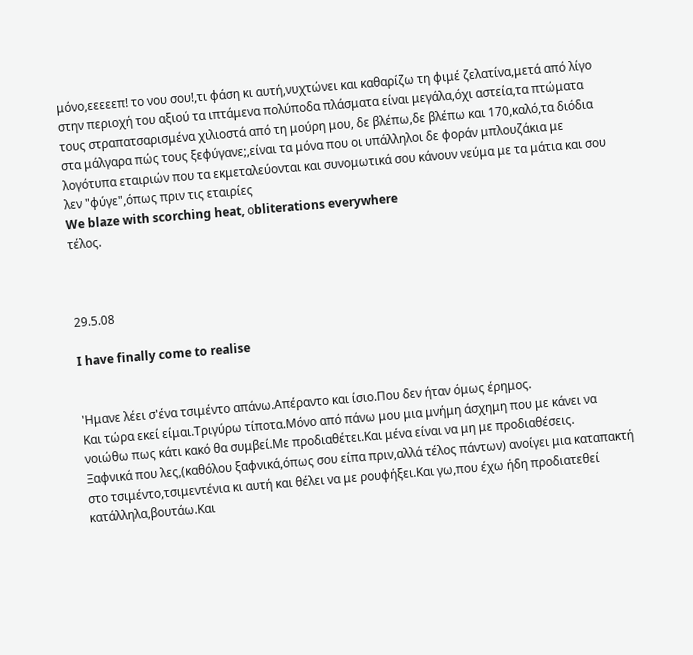μόνο,εεεεεπ! το νου σου!,τι φάση κι αυτή,νυχτώνει και καθαρίζω τη φιμέ ζελατίνα,μετά από λίγο στην περιοχή του αξιού τα ιπτάμενα πολύποδα πλάσματα είναι μεγάλα,όχι αστεία,τα πτώματα τους στραπατσαρισμένα χιλιοστά από τη μούρη μου, δε βλέπω,δε βλέπω και 170,καλό,τα διόδια στα μάλγαρα πώς τους ξεφύγανε;,είναι τα μόνα που οι υπάλληλοι δε φοράν μπλουζάκια με λογότυπα εταιριών που τα εκμεταλεύονται και συνομωτικά σου κάνουν νεύμα με τα μάτια και σου λεν "φύγε",όπως πριν τις εταιρίες
We blaze with scorching heat, οbliterations everywhere
τέλος.



29.5.08

I have finally come to realise


'Ημανε λέει σ'ένα τσιμέντο απάνω.Απέραντο και ίσιο.Που δεν ήταν όμως έρημος.
Και τώρα εκεί είμαι.Τριγύρω τίποτα.Μόνο από πάνω μου μια μνήμη άσχημη που με κάνει να νοιώθω πως κάτι κακό θα συμβεί.Με προδιαθέτει.Και μένα είναι να μη με προδιαθέσεις.
Ξαφνικά που λες,(καθόλου ξαφνικά,όπως σου είπα πριν,αλλά τέλος πάντων) ανοίγει μια καταπακτή στο τσιμέντο,τσιμεντένια κι αυτή και θέλει να με ρουφήξει.Και γω,που έχω ήδη προδιατεθεί κατάλληλα,βουτάω.Και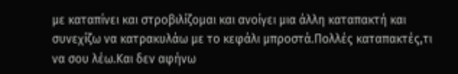με καταπίνει και στροβιλίζομαι και ανοίγει μια άλλη καταπακτή και συνεχίζω να κατρακυλάω με το κεφάλι μπροστά.Πολλές καταπακτές,τι να σου λέω.Και δεν αφήνω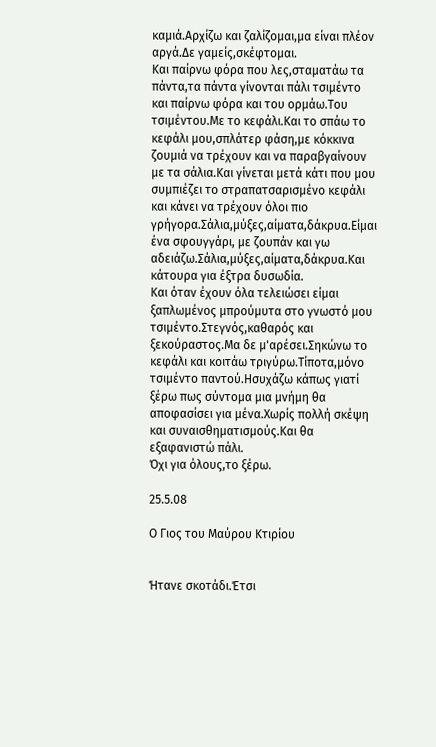καμιά.Αρχίζω και ζαλίζομαι,μα είναι πλέον αργά.Δε γαμείς,σκέφτομαι.
Και παίρνω φόρα που λες,σταματάω τα πάντα,τα πάντα γίνονται πάλι τσιμέντο και παίρνω φόρα και του ορμάω.Του τσιμέντου.Με το κεφάλι.Και το σπάω το κεφάλι μου,σπλάτερ φάση,με κόκκινα ζουμιά να τρέχουν και να παραβγαίνουν με τα σάλια.Και γίνεται μετά κάτι που μου συμπιέζει το στραπατσαρισμένο κεφάλι και κάνει να τρέχουν όλοι πιο γρήγορα.Σάλια,μύξες,αίματα,δάκρυα.Είμαι ένα σφουγγάρι, με ζουπάν και γω αδειάζω.Σάλια,μύξες,αίματα,δάκρυα.Και κάτουρα για έξτρα δυσωδία.
Και όταν έχουν όλα τελειώσει είμαι ξαπλωμένος μπρούμυτα στο γνωστό μου τσιμέντο.Στεγνός,καθαρός και ξεκούραστος.Μα δε μ'αρέσει.Σηκώνω το κεφάλι και κοιτάω τριγύρω.Τίποτα,μόνο τσιμέντο παντού.Ησυχάζω κάπως γιατί ξέρω πως σύντομα μια μνήμη θα αποφασίσει για μένα.Χωρίς πολλή σκέψη και συναισθηματισμούς.Και θα εξαφανιστώ πάλι.
Όχι για όλους,το ξέρω.

25.5.08

Ο Γιος του Μαύρου Κτιρίου


Ήτανε σκοτάδι.Έτσι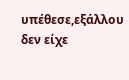υπέθεσε,εξάλλου δεν είχε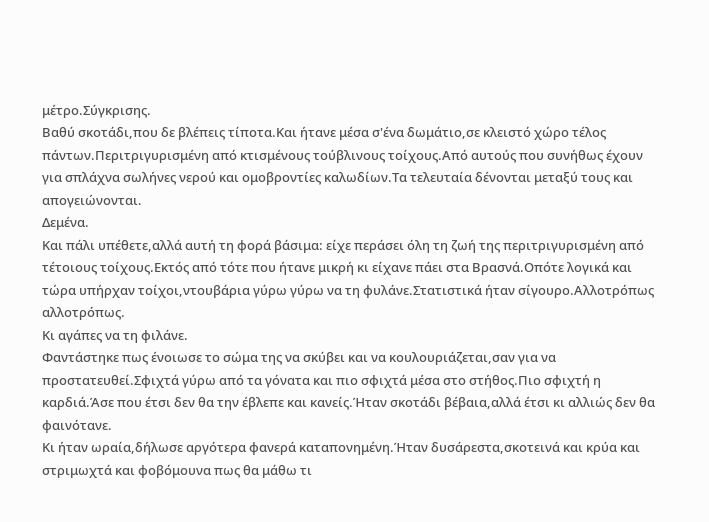μέτρο.Σύγκρισης.
Βαθύ σκοτάδι,που δε βλέπεις τίποτα.Και ήτανε μέσα σ'ένα δωμάτιο,σε κλειστό χώρο τέλος πάντων.Περιτριγυρισμένη από κτισμένους τούβλινους τοίχους.Από αυτούς που συνήθως έχουν για σπλάχνα σωλήνες νερού και ομοβροντίες καλωδίων.Τα τελευταία δένονται μεταξύ τους και απογειώνονται.
Δεμένα.
Και πάλι υπέθετε,αλλά αυτή τη φορά βάσιμα: είχε περάσει όλη τη ζωή της περιτριγυρισμένη από τέτοιους τοίχους.Εκτός από τότε που ήτανε μικρή κι είχανε πάει στα Βρασνά.Οπότε λογικά και τώρα υπήρχαν τοίχοι,ντουβάρια γύρω γύρω να τη φυλάνε.Στατιστικά ήταν σίγουρο.Αλλοτρόπως αλλοτρόπως.
Κι αγάπες να τη φιλάνε.
Φαντάστηκε πως ένοιωσε το σώμα της να σκύβει και να κουλουριάζεται,σαν για να προστατευθεί.Σφιχτά γύρω από τα γόνατα και πιο σφιχτά μέσα στο στήθος.Πιο σφιχτή η καρδιά.Άσε που έτσι δεν θα την έβλεπε και κανείς.Ήταν σκοτάδι βέβαια,αλλά έτσι κι αλλιώς δεν θα φαινότανε.
Κι ήταν ωραία,δήλωσε αργότερα φανερά καταπονημένη.Ήταν δυσάρεστα,σκοτεινά και κρύα και στριμωχτά και φοβόμουνα πως θα μάθω τι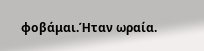φοβάμαι.Ήταν ωραία.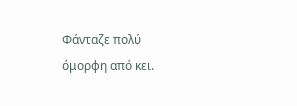Φάνταζε πολύ όμορφη από κει.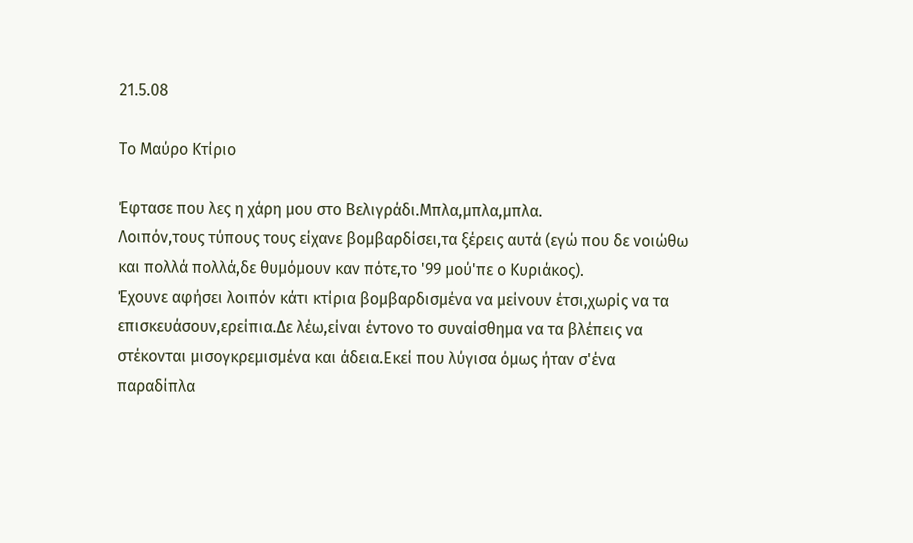21.5.08

Το Μαύρο Κτίριο

Έφτασε που λες η χάρη μου στο Βελιγράδι.Μπλα,μπλα,μπλα.
Λοιπόν,τους τύπους τους είχανε βομβαρδίσει,τα ξέρεις αυτά (εγώ που δε νοιώθω και πολλά πολλά,δε θυμόμουν καν πότε,το '99 μού'πε ο Κυριάκος).
Έχουνε αφήσει λοιπόν κάτι κτίρια βομβαρδισμένα να μείνουν έτσι,χωρίς να τα επισκευάσουν,ερείπια.Δε λέω,είναι έντονο το συναίσθημα να τα βλέπεις να στέκονται μισογκρεμισμένα και άδεια.Εκεί που λύγισα όμως ήταν σ'ένα παραδίπλα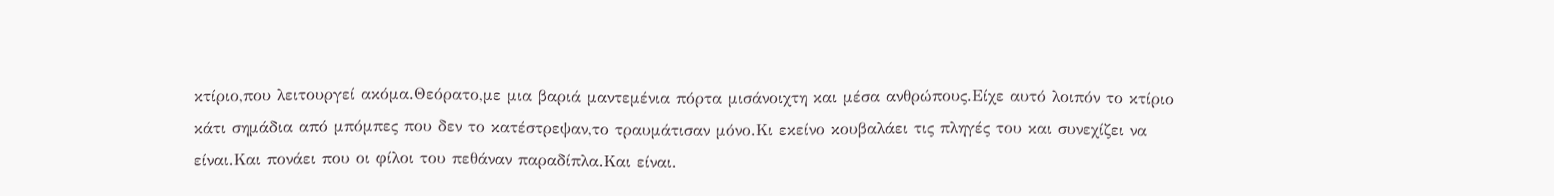κτίριο,που λειτουργεί ακόμα.Θεόρατο,με μια βαριά μαντεμένια πόρτα μισάνοιχτη και μέσα ανθρώπους.Είχε αυτό λοιπόν το κτίριο κάτι σημάδια από μπόμπες που δεν το κατέστρεψαν,το τραυμάτισαν μόνο.Κι εκείνο κουβαλάει τις πληγές του και συνεχίζει να είναι.Και πονάει που οι φίλοι του πεθάναν παραδίπλα.Και είναι.